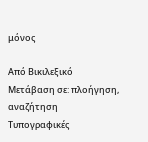μόνος

Από Βικιλεξικό
Μετάβαση σε: πλοήγηση, αναζήτηση
Τυπογραφικές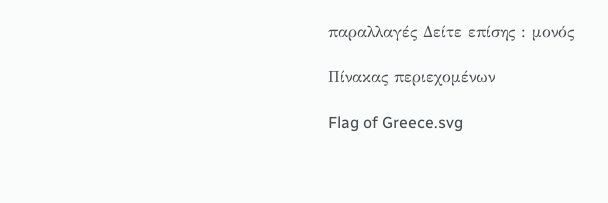παραλλαγές Δείτε επίσης : μονός

Πίνακας περιεχομένων

Flag of Greece.svg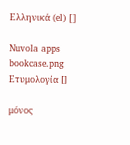Ελληνικά (el) []

Nuvola apps bookcase.png Ετυμολογία []

μόνος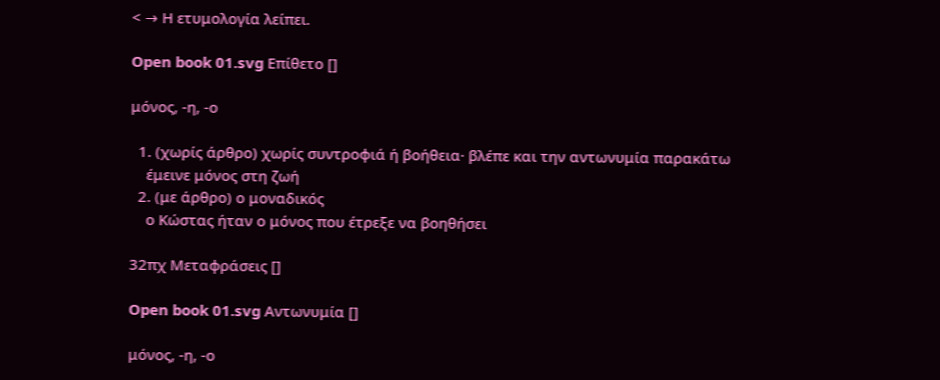< → Η ετυμολογία λείπει.

Open book 01.svg Επίθετο []

μόνος, -η, -ο

  1. (χωρίς άρθρο) χωρίς συντροφιά ή βοήθεια· βλέπε και την αντωνυμία παρακάτω
    έμεινε μόνος στη ζωή
  2. (με άρθρο) ο μοναδικός
    ο Κώστας ήταν ο μόνος που έτρεξε να βοηθήσει

32πχ Μεταφράσεις []

Open book 01.svg Αντωνυμία []

μόνος, -η, -ο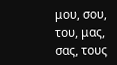μου, σου, του, μας, σας, τους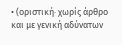• (οριστική· χωρίς άρθρο και με γενική αδύνατων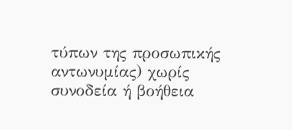τύπων της προσωπικής αντωνυμίας) χωρίς συνοδεία ή βοήθεια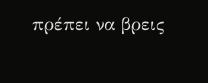πρέπει να βρεις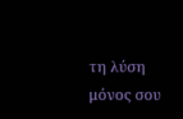τη λύση μόνος σου